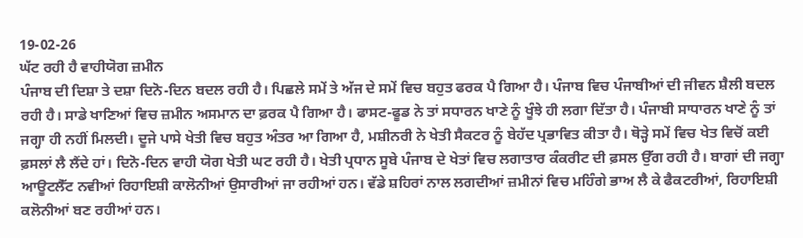19-02-26
ਘੱਟ ਰਹੀ ਹੈ ਵਾਹੀਯੋਗ ਜ਼ਮੀਨ
ਪੰਜਾਬ ਦੀ ਦਿਸ਼ਾ ਤੇ ਦਸ਼ਾ ਦਿਨੋ-ਦਿਨ ਬਦਲ ਰਹੀ ਹੈ। ਪਿਛਲੇ ਸਮੇਂ ਤੇ ਅੱਜ ਦੇ ਸਮੇਂ ਵਿਚ ਬਹੁਤ ਫਰਕ ਪੈ ਗਿਆ ਹੈ। ਪੰਜਾਬ ਵਿਚ ਪੰਜਾਬੀਆਂ ਦੀ ਜੀਵਨ ਸ਼ੈਲੀ ਬਦਲ ਰਹੀ ਹੈ। ਸਾਡੇ ਖਾਣਿਆਂ ਵਿਚ ਜ਼ਮੀਨ ਅਸਮਾਨ ਦਾ ਫ਼ਰਕ ਪੈ ਗਿਆ ਹੈ। ਫਾਸਟ-ਫੂਡ ਨੇ ਤਾਂ ਸਧਾਰਨ ਖਾਣੇ ਨੂੰ ਖੂੰਝੇ ਹੀ ਲਗਾ ਦਿੱਤਾ ਹੈ। ਪੰਜਾਬੀ ਸਾਧਾਰਨ ਖਾਣੇ ਨੂੰ ਤਾਂ ਜਗ੍ਹਾ ਹੀ ਨਹੀਂ ਮਿਲਦੀ। ਦੂਜੇ ਪਾਸੇ ਖੇਤੀ ਵਿਚ ਬਹੁਤ ਅੰਤਰ ਆ ਗਿਆ ਹੈ, ਮਸ਼ੀਨਰੀ ਨੇ ਖੇਤੀ ਸੈਕਟਰ ਨੂੰ ਬੇਹੱਦ ਪ੍ਰਭਾਵਿਤ ਕੀਤਾ ਹੈ। ਥੋੜ੍ਹੇ ਸਮੇਂ ਵਿਚ ਖੇਤ ਵਿਚੋਂ ਕਈ ਫ਼ਸਲਾਂ ਲੈ ਲੈਂਦੇ ਹਾਂ। ਦਿਨੋ-ਦਿਨ ਵਾਹੀ ਯੋਗ ਖੇਤੀ ਘਟ ਰਹੀ ਹੈ। ਖੇਤੀ ਪ੍ਰਧਾਨ ਸੂਬੇ ਪੰਜਾਬ ਦੇ ਖੇਤਾਂ ਵਿਚ ਲਗਾਤਾਰ ਕੰਕਰੀਟ ਦੀ ਫ਼ਸਲ ਉੱਗ ਰਹੀ ਹੈ। ਬਾਗਾਂ ਦੀ ਜਗ੍ਹਾ ਆਊਟਲੈੱਟ ਨਵੀਆਂ ਰਿਹਾਇਸ਼ੀ ਕਾਲੋਨੀਆਂ ਉਸਾਰੀਆਂ ਜਾ ਰਹੀਆਂ ਹਨ। ਵੱਡੇ ਸ਼ਹਿਰਾਂ ਨਾਲ ਲਗਦੀਆਂ ਜ਼ਮੀਨਾਂ ਵਿਚ ਮਹਿੰਗੇ ਭਾਅ ਲੈ ਕੇ ਫੈਕਟਰੀਆਂ, ਰਿਹਾਇਸ਼ੀ ਕਲੋਨੀਆਂ ਬਣ ਰਹੀਆਂ ਹਨ।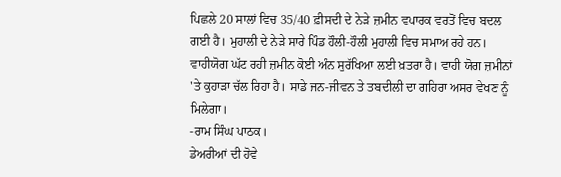ਪਿਛਲੇ 20 ਸਾਲਾਂ ਵਿਚ 35/40 ਫ਼ੀਸਦੀ ਦੇ ਨੇੜੇ ਜ਼ਮੀਨ ਵਪਾਰਕ ਵਰਤੋਂ ਵਿਚ ਬਦਲ ਗਈ ਹੈ। ਮੁਹਾਲੀ ਦੇ ਨੇੜੇ ਸਾਰੇ ਪਿੰਡ ਹੌਲੀ-ਹੌਲੀ ਮੁਹਾਲੀ ਵਿਚ ਸਮਾਅ ਰਹੇ ਹਨ। ਵਾਹੀਯੋਗ ਘੱਟ ਰਹੀ ਜ਼ਮੀਨ ਕੋਈ ਅੰਨ ਸੁਰੱਖਿਆ ਲਈ ਖ਼ਤਰਾ ਹੈ। ਵਾਹੀ ਯੋਗ ਜ਼ਮੀਨਾਂ 'ਤੇ ਕੁਹਾੜਾ ਚੱਲ ਰਿਹਾ ਹੈ। ਸਾਡੇ ਜਨ-ਜੀਵਨ ਤੇ ਤਬਦੀਲੀ ਦਾ ਗਹਿਰਾ ਅਸਰ ਵੇਖਣ ਨੂੰ ਮਿਲੇਗਾ।
-ਰਾਮ ਸਿੰਘ ਪਾਠਕ।
ਡੇਅਰੀਆਂ ਦੀ ਹੋਵੇ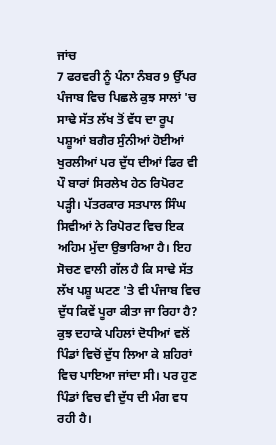ਜਾਂਚ
7 ਫਰਵਰੀ ਨੂੰ ਪੰਨਾ ਨੰਬਰ 9 ਉੱਪਰ ਪੰਜਾਬ ਵਿਚ ਪਿਛਲੇ ਕੁਝ ਸਾਲਾਂ 'ਚ ਸਾਢੇ ਸੱਤ ਲੱਖ ਤੋਂ ਵੱਧ ਦਾ ਰੂਪ ਪਸ਼ੂਆਂ ਬਗੈਰ ਸੁੰਨੀਆਂ ਹੋਈਆਂ ਖੁਰਲੀਆਂ ਪਰ ਦੁੱਧ ਦੀਆਂ ਫਿਰ ਵੀ ਪੌ ਬਾਰਾਂ ਸਿਰਲੇਖ ਹੇਠ ਰਿਪੋਰਟ ਪੜ੍ਹੀ। ਪੱਤਰਕਾਰ ਸਤਪਾਲ ਸਿੰਘ ਸਿਵੀਆਂ ਨੇ ਰਿਪੋਰਟ ਵਿਚ ਇਕ ਅਹਿਮ ਮੁੱਦਾ ਉਭਾਰਿਆ ਹੈ। ਇਹ ਸੋਚਣ ਵਾਲੀ ਗੱਲ ਹੈ ਕਿ ਸਾਢੇ ਸੱਤ ਲੱਖ ਪਸ਼ੂ ਘਟਣ 'ਤੇ ਵੀ ਪੰਜਾਬ ਵਿਚ ਦੁੱਧ ਕਿਵੇਂ ਪੂਰਾ ਕੀਤਾ ਜਾ ਰਿਹਾ ਹੈ? ਕੁਝ ਦਹਾਕੇ ਪਹਿਲਾਂ ਦੋਧੀਆਂ ਵਲੋਂ ਪਿੰਡਾਂ ਵਿਚੋਂ ਦੁੱਧ ਲਿਆ ਕੇ ਸ਼ਹਿਰਾਂ ਵਿਚ ਪਾਇਆ ਜਾਂਦਾ ਸੀ। ਪਰ ਹੁਣ ਪਿੰਡਾਂ ਵਿਚ ਵੀ ਦੁੱਧ ਦੀ ਮੰਗ ਵਧ ਰਹੀ ਹੈ।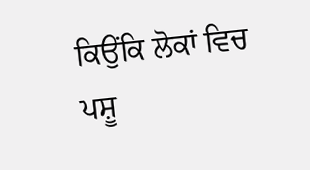ਕਿਉਂਕਿ ਲੋਕਾਂ ਵਿਚ ਪਸ਼ੂ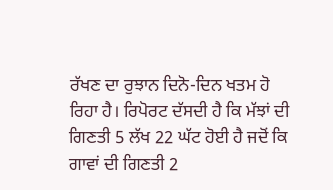ਰੱਖਣ ਦਾ ਰੁਝਾਨ ਦਿਨੋ-ਦਿਨ ਖਤਮ ਹੋ ਰਿਹਾ ਹੈ। ਰਿਪੋਰਟ ਦੱਸਦੀ ਹੈ ਕਿ ਮੱਝਾਂ ਦੀ ਗਿਣਤੀ 5 ਲੱਖ 22 ਘੱਟ ਹੋਈ ਹੈ ਜਦੋਂ ਕਿ ਗਾਵਾਂ ਦੀ ਗਿਣਤੀ 2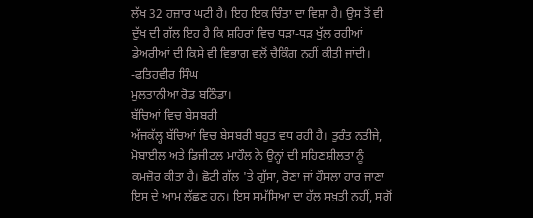ਲੱਖ 32 ਹਜ਼ਾਰ ਘਟੀ ਹੈ। ਇਹ ਇਕ ਚਿੰਤਾ ਦਾ ਵਿਸ਼ਾ ਹੈ। ਉਸ ਤੋਂ ਵੀ ਦੁੱਖ ਦੀ ਗੱਲ ਇਹ ਹੈ ਕਿ ਸ਼ਹਿਰਾਂ ਵਿਚ ਧੜਾ-ਧੜ ਖੁੱਲ ਰਹੀਆਂ ਡੇਅਰੀਆਂ ਦੀ ਕਿਸੇ ਵੀ ਵਿਭਾਗ ਵਲੋਂ ਚੈਕਿੰਗ ਨਹੀਂ ਕੀਤੀ ਜਾਂਦੀ।
-ਫਤਿਹਵੀਰ ਸਿੰਘ
ਮੁਲਤਾਨੀਆ ਰੋਡ ਬਠਿੰਡਾ।
ਬੱਚਿਆਂ ਵਿਚ ਬੇਸਬਰੀ
ਅੱਜਕੱਲ੍ਹ ਬੱਚਿਆਂ ਵਿਚ ਬੇਸਬਰੀ ਬਹੁਤ ਵਧ ਰਹੀ ਹੈ। ਤੁਰੰਤ ਨਤੀਜੇ, ਮੋਬਾਈਲ ਅਤੇ ਡਿਜੀਟਲ ਮਾਹੌਲ ਨੇ ਉਨ੍ਹਾਂ ਦੀ ਸਹਿਣਸ਼ੀਲਤਾ ਨੂੰ ਕਮਜ਼ੋਰ ਕੀਤਾ ਹੈ। ਛੋਟੀ ਗੱਲ 'ਤੇ ਗੁੱਸਾ, ਰੋਣਾ ਜਾਂ ਹੌਸਲਾ ਹਾਰ ਜਾਣਾ ਇਸ ਦੇ ਆਮ ਲੱਛਣ ਹਨ। ਇਸ ਸਮੱਸਿਆ ਦਾ ਹੱਲ ਸਖ਼ਤੀ ਨਹੀਂ, ਸਗੋਂ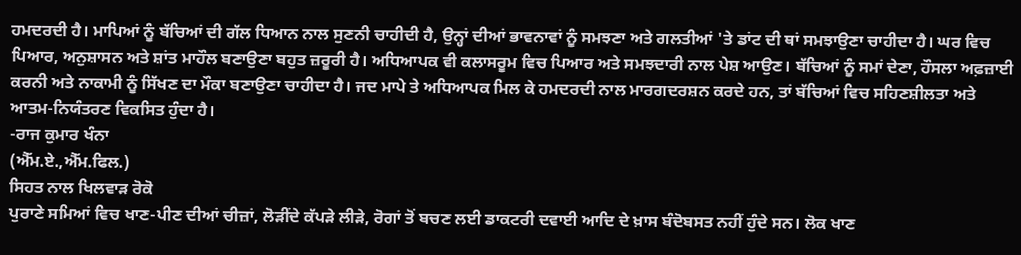ਹਮਦਰਦੀ ਹੈ। ਮਾਪਿਆਂ ਨੂੰ ਬੱਚਿਆਂ ਦੀ ਗੱਲ ਧਿਆਨ ਨਾਲ ਸੁਣਨੀ ਚਾਹੀਦੀ ਹੈ, ਉਨ੍ਹਾਂ ਦੀਆਂ ਭਾਵਨਾਵਾਂ ਨੂੰ ਸਮਝਣਾ ਅਤੇ ਗਲਤੀਆਂ 'ਤੇ ਡਾਂਟ ਦੀ ਥਾਂ ਸਮਝਾਉਣਾ ਚਾਹੀਦਾ ਹੈ। ਘਰ ਵਿਚ ਪਿਆਰ, ਅਨੁਸ਼ਾਸਨ ਅਤੇ ਸ਼ਾਂਤ ਮਾਹੌਲ ਬਣਾਉਣਾ ਬਹੁਤ ਜ਼ਰੂਰੀ ਹੈ। ਅਧਿਆਪਕ ਵੀ ਕਲਾਸਰੂਮ ਵਿਚ ਪਿਆਰ ਅਤੇ ਸਮਝਦਾਰੀ ਨਾਲ ਪੇਸ਼ ਆਉਣ। ਬੱਚਿਆਂ ਨੂੰ ਸਮਾਂ ਦੇਣਾ, ਹੌਸਲਾ ਅਫ਼ਜ਼ਾਈ ਕਰਨੀ ਅਤੇ ਨਾਕਾਮੀ ਨੂੰ ਸਿੱਖਣ ਦਾ ਮੌਕਾ ਬਣਾਉਣਾ ਚਾਹੀਦਾ ਹੈ। ਜਦ ਮਾਪੇ ਤੇ ਅਧਿਆਪਕ ਮਿਲ ਕੇ ਹਮਦਰਦੀ ਨਾਲ ਮਾਰਗਦਰਸ਼ਨ ਕਰਦੇ ਹਨ, ਤਾਂ ਬੱਚਿਆਂ ਵਿਚ ਸਹਿਣਸ਼ੀਲਤਾ ਅਤੇ ਆਤਮ-ਨਿਯੰਤਰਣ ਵਿਕਸਿਤ ਹੁੰਦਾ ਹੈ।
-ਰਾਜ ਕੁਮਾਰ ਖੰਨਾ
(ਐੱਮ.ਏ.,ਐੱਮ.ਫਿਲ.)
ਸਿਹਤ ਨਾਲ ਖਿਲਵਾੜ ਰੋਕੋ
ਪੁਰਾਣੇ ਸਮਿਆਂ ਵਿਚ ਖਾਣ-ਪੀਣ ਦੀਆਂ ਚੀਜ਼ਾਂ, ਲੋੜੀਂਦੇ ਕੱਪੜੇ ਲੀੜੇ, ਰੋਗਾਂ ਤੋਂ ਬਚਣ ਲਈ ਡਾਕਟਰੀ ਦਵਾਈ ਆਦਿ ਦੇ ਖ਼ਾਸ ਬੰਦੋਬਸਤ ਨਹੀਂ ਹੁੰਦੇ ਸਨ। ਲੋਕ ਖਾਣ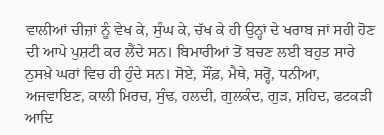ਵਾਲੀਆਂ ਚੀਜ਼ਾਂ ਨੂੰ ਵੇਖ ਕੇ, ਸੁੰਘ ਕੇ, ਚੱਖ ਕੇ ਹੀ ਉਨ੍ਹਾਂ ਦੇ ਖਰਾਬ ਜਾਂ ਸਹੀ ਹੋਣ ਦੀ ਆਪੇ ਪੁਸ਼ਟੀ ਕਰ ਲੈਂਦੇ ਸਨ। ਬਿਮਾਰੀਆਂ ਤੋਂ ਬਚਣ ਲਈ ਬਹੁਤ ਸਾਰੇ ਨੁਸਖ਼ੇ ਘਰਾਂ ਵਿਚ ਹੀ ਹੁੰਦੇ ਸਨ। ਸੋਏ, ਸੌਂਫ਼, ਮੈਥੇ, ਸਰ੍ਹੋਂ, ਧਨੀਆ, ਅਜਵਾਇਣ, ਕਾਲੀ ਮਿਰਚ, ਸੁੰਢ, ਹਲਦੀ, ਗੁਲਕੰਦ, ਗੁੜ, ਸ਼ਹਿਦ, ਫਟਕੜੀ ਆਦਿ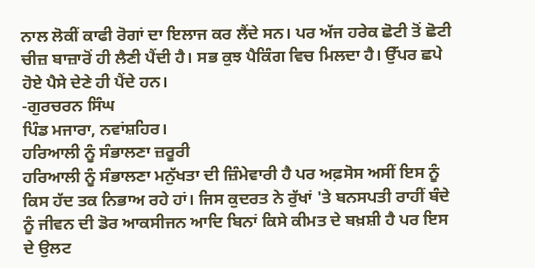ਨਾਲ ਲੋਕੀਂ ਕਾਫੀ ਰੋਗਾਂ ਦਾ ਇਲਾਜ ਕਰ ਲੈਂਦੇ ਸਨ। ਪਰ ਅੱਜ ਹਰੇਕ ਛੋਟੀ ਤੋਂ ਛੋਟੀ ਚੀਜ਼ ਬਾਜ਼ਾਰੋਂ ਹੀ ਲੈਣੀ ਪੈਂਦੀ ਹੈ। ਸਭ ਕੁਝ ਪੈਕਿੰਗ ਵਿਚ ਮਿਲਦਾ ਹੈ। ਉੱਪਰ ਛਪੇ ਹੋਏ ਪੈਸੇ ਦੇਣੇ ਹੀ ਪੈਂਦੇ ਹਨ।
-ਗੁਰਚਰਨ ਸਿੰਘ
ਪਿੰਡ ਮਜਾਰਾ, ਨਵਾਂਸ਼ਹਿਰ।
ਹਰਿਆਲੀ ਨੂੰ ਸੰਭਾਲਣਾ ਜ਼ਰੂਰੀ
ਹਰਿਆਲੀ ਨੂੰ ਸੰਭਾਲਣਾ ਮਨੁੱਖਤਾ ਦੀ ਜ਼ਿੰਮੇਵਾਰੀ ਹੈ ਪਰ ਅਫ਼ਸੋਸ ਅਸੀਂ ਇਸ ਨੂੰ ਕਿਸ ਹੱਦ ਤਕ ਨਿਭਾਅ ਰਹੇ ਹਾਂ। ਜਿਸ ਕੁਦਰਤ ਨੇ ਰੁੱਖਾਂ 'ਤੇ ਬਨਸਪਤੀ ਰਾਹੀਂ ਬੰਦੇ ਨੂੰ ਜੀਵਨ ਦੀ ਡੋਰ ਆਕਸੀਜਨ ਆਦਿ ਬਿਨਾਂ ਕਿਸੇ ਕੀਮਤ ਦੇ ਬਖ਼ਸ਼ੀ ਹੈ ਪਰ ਇਸ ਦੇ ਉਲਟ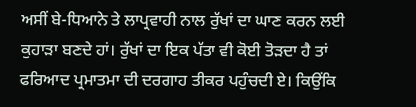ਅਸੀਂ ਬੇ-ਧਿਆਨੇ ਤੇ ਲਾਪ੍ਰਵਾਹੀ ਨਾਲ ਰੁੱਖਾਂ ਦਾ ਘਾਣ ਕਰਨ ਲਈ ਕੁਹਾੜਾ ਬਣਦੇ ਹਾਂ। ਰੁੱਖਾਂ ਦਾ ਇਕ ਪੱਤਾ ਵੀ ਕੋਈ ਤੋੜਦਾ ਹੈ ਤਾਂ ਫਰਿਆਦ ਪ੍ਰਮਾਤਮਾ ਦੀ ਦਰਗਾਹ ਤੀਕਰ ਪਹੁੰਚਦੀ ਏ। ਕਿਉਂਕਿ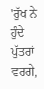'ਰੁੱਖ ਨੇ ਹੁੰਦੇ ਪੁੱਤਰਾਂ ਵਰਗੇ,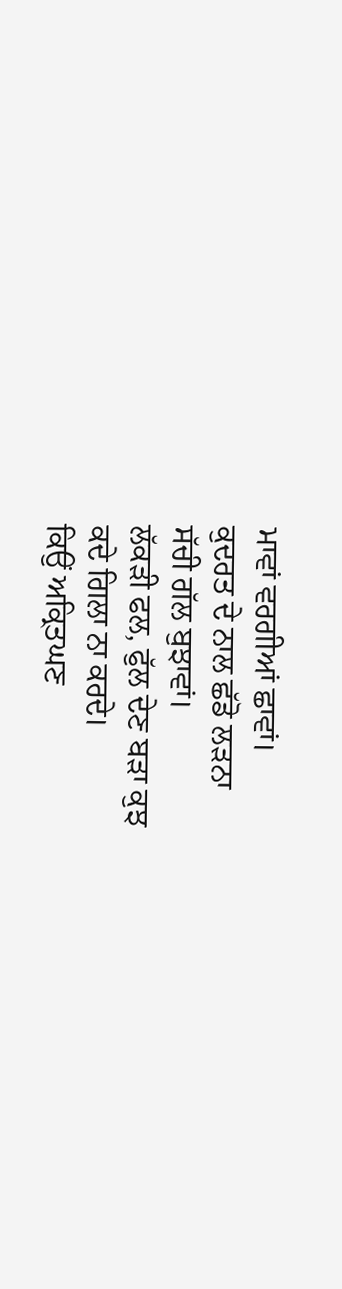ਮਾਵਾਂ ਵਰਗੀਆਂ ਛਾਵਾਂ।
ਕੁਦਰਤ ਦੇ ਨਾਲ ਛੱਡੋ ਲੜਨਾ
ਸੱਚੀ ਗੱਲ ਬੁਝਾਵਾਂ।
ਲੱਕੜੀ ਫਲ, ਫੁੱਲ ਦੇਣ ਬੜਾ ਕੁਝ
ਕਦੇ ਗਿਲਾ ਨਾ ਕਰਦੇ।
ਕਿਉਂ ਅਕ੍ਰਿਤਘਣ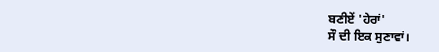ਬਣੀਏਂ 'ਹੇਰਾਂ'
ਸੌ ਦੀ ਇਕ ਸੁਣਾਵਾਂ।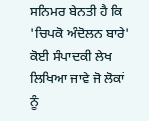ਸਨਿਮਰ ਬੇਨਤੀ ਹੈ ਕਿ 'ਚਿਪਕੋ ਅੰਦੋਲਨ ਬਾਰੇ' ਕੋਈ ਸੰਪਾਦਕੀ ਲੇਖ ਲਿਖਿਆ ਜਾਵੇ ਜੋ ਲੋਕਾਂ ਨੂੰ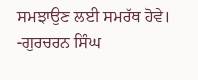ਸਮਝਾਉਣ ਲਈ ਸਮਰੱਥ ਹੋਵੇ।
-ਗੁਰਚਰਨ ਸਿੰਘ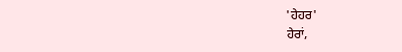'ਹੇਹਰ'
ਹੇਰਾਂ,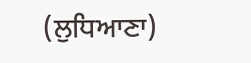(ਲੁਧਿਆਣਾ)